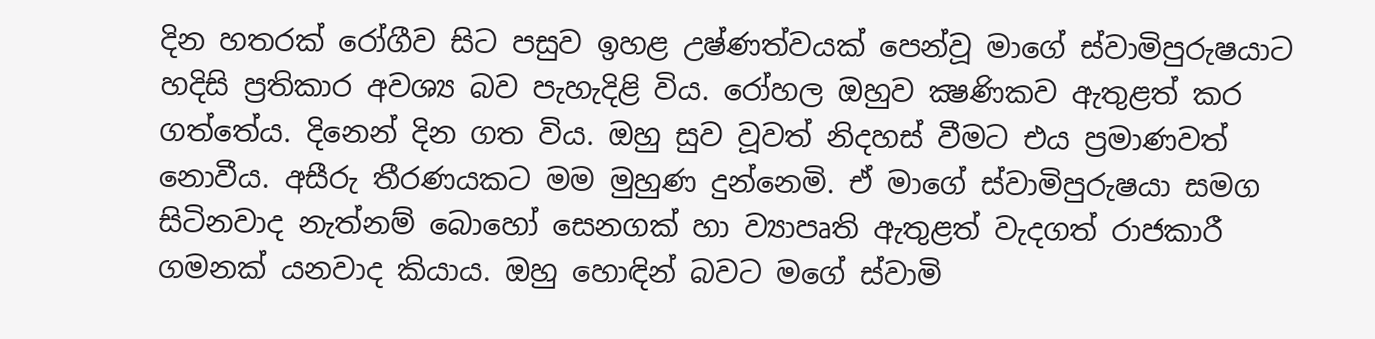දින හතරක් රෝගීව සිට පසුව ඉහළ උෂ්ණත්වයක් පෙන්වූ මාගේ ස්වාමිපුරුෂයාට හදිසි ප්‍රතිකාර අවශ්‍ය බව පැහැදිළි විය. රෝහල ඔහුව ක්‍ෂණිකව ඇතුළත් කර ගත්තේය. දිනෙන් දින ගත විය. ඔහු සුව වූවත් නිදහස් වීමට එය ප්‍රමාණවත් නොවීය. අසීරු තීරණයකට මම මුහුණ දුන්නෙමි. ඒ මාගේ ස්වාමිපුරුෂයා සමග සිටිනවාද නැත්නම් බොහෝ සෙනගක් හා ව්‍යාපෘති ඇතුළත් වැදගත් රාජකාරී ගමනක් යනවාද කියාය. ඔහු හොඳින් බවට මගේ ස්වාමි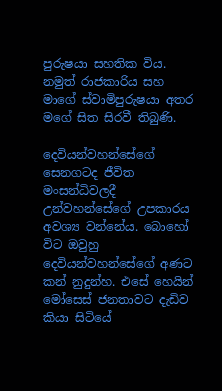පුරුෂයා සහතික විය. නමුත් රාජකාරිය සහ මාගේ ස්වාමිපුරුෂයා අතර මගේ සිත සිරවී තිබුණි.

දෙවියන්වහන්සේගේ සෙනගටද ජීවිත මංසන්ධිවලදී උන්වහන්සේගේ උපකාරය අවශ්‍ය වන්නේය. බොහෝ විට ඔවුහු දෙවියන්වහන්සේගේ අණට කන් නුදුන්හ. එසේ හෙයින් මෝසෙස් ජනතාවට දැඩිව කියා සිටියේ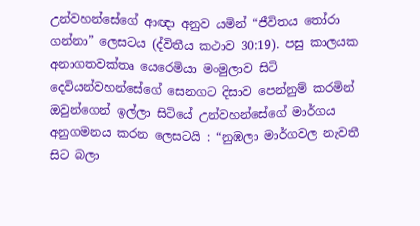උන්වහන්සේගේ ආඥා අනුව යමින් “ජීවිතය තෝරා ගන්නා” ලෙසටය (ද්විතීය කථාව 30:19). පසු කාලයක අනාගතවක්තෘ යෙරෙමියා මංමුලාව සිටි දෙවියන්වහන්සේගේ සෙනගට දිසාව පෙන්නුම් කරමින් ඔවුන්ගෙන් ඉල්ලා සිටියේ උන්වහන්සේගේ මාර්ගය අනුගමනය කරන ලෙසටයි : “නුඹලා මාර්ගවල නැවතී සිට බලා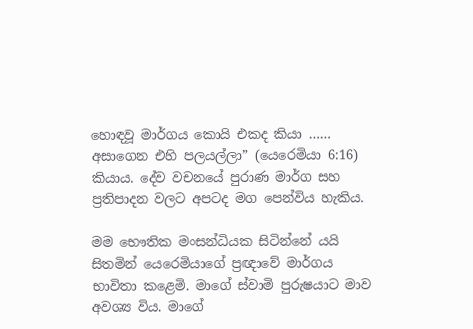හොඳවූ මාර්ගය කොයි එකද කියා …… අසාගෙන එහි පලයල්ලා” (යෙරෙමියා 6:16) කියාය. දේව වචනයේ පුරාණ මාර්ග සහ ප්‍රතිපාදන වලට අපටද මග පෙන්විය හැකිය.

මම භෞතික මංසන්ධියක සිටින්නේ යයි සිතමින් යෙරෙමියාගේ ප්‍රඥාවේ මාර්ගය භාවිතා කළෙමි. මාගේ ස්වාමි පුරුෂයාට මාව අවශ්‍ය විය. මාගේ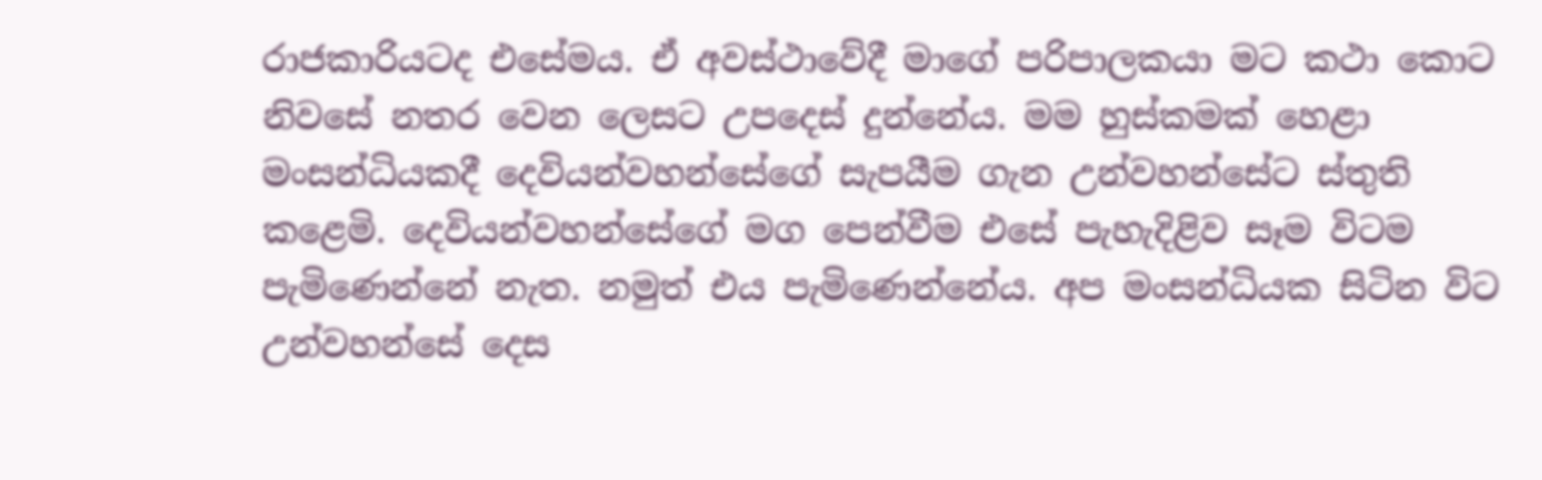රාජකාරියටද එසේමය. ඒ අවස්ථාවේදී මාගේ පරිපාලකයා මට කථා කොට නිවසේ නතර වෙන ලෙසට උපදෙස් දුන්නේය. මම හුස්කමක් හෙළා මංසන්ධියකදී දෙවියන්වහන්සේගේ සැපයීම ගැන උන්වහන්සේට ස්තුති කළෙමි. දෙවියන්වහන්සේගේ මග පෙන්වීම එසේ පැහැදිළිව සෑම විටම පැමිණෙන්නේ නැත. නමුත් එය පැමිණෙන්නේය. අප මංසන්ධියක සිටින විට උන්වහන්සේ දෙස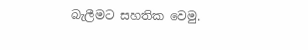බැලීමට සහතික වෙමු.